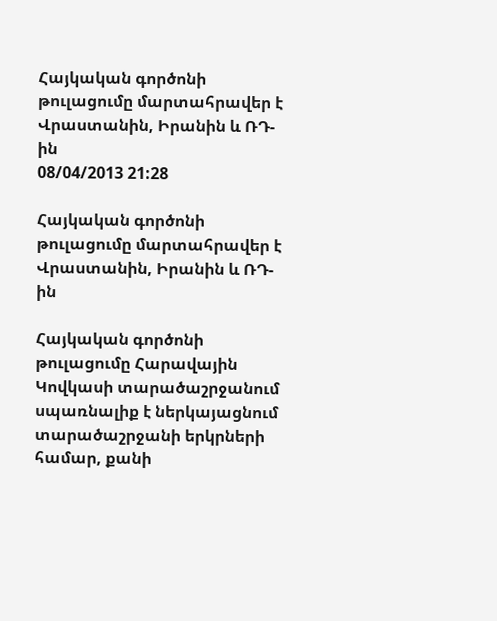Հայկական գործոնի թուլացումը մարտահրավեր է Վրաստանին, Իրանին և ՌԴ-ին
08/04/2013 21:28

Հայկական գործոնի թուլացումը մարտահրավեր է Վրաստանին, Իրանին և ՌԴ-ին

Հայկական գործոնի թուլացումը Հարավային Կովկասի տարածաշրջանում սպառնալիք է ներկայացնում տարածաշրջանի երկրների համար, քանի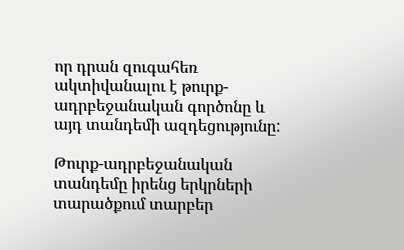որ դրան զուգահեռ ակտիվանալու է թուրք-ադրբեջանական գործոնը և այդ տանդեմի ազդեցությունը:

Թուրք-ադրբեջանական տանդեմը իրենց երկրների տարածքում տարբեր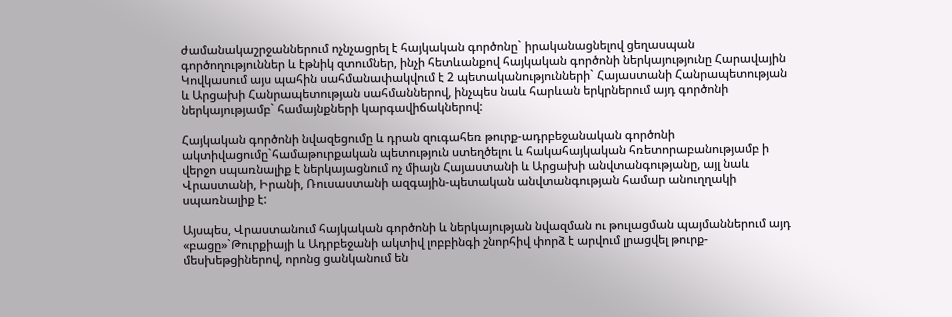ժամանակաշրջաններում ոչնչացրել է հայկական գործոնը` իրականացնելով ցեղասպան գործողություններ և էթնիկ զտումներ, ինչի հետևանքով հայկական գործոնի ներկայությունը Հարավային Կովկասում այս պահին սահմանափակվում է 2 պետականությունների` Հայաստանի Հանրապետության և Արցախի Հանրապետության սահմաններով, ինչպես նաև հարևան երկրներում այդ գործոնի ներկայությամբ` համայնքների կարգավիճակներով:

Հայկական գործոնի նվազեցումը և դրան զուգահեռ թուրք-ադրբեջանական գործոնի ակտիվացումը`համաթուրքական պետություն ստեղծելու և հակահայկական հռետորաբանությամբ ի վերջո սպառնալիք է ներկայացնում ոչ միայն Հայաստանի և Արցախի անվտանգությանը, այլ նաև Վրաստանի, Իրանի, Ռուսաստանի ազգային-պետական անվտանգության համար անուղղակի սպառնալիք է:

Այսպես, Վրաստանում հայկական գործոնի և ներկայության նվազման ու թուլացման պայմաններում այդ «բացը»`Թուրքիայի և Ադրբեջանի ակտիվ լոբբինգի շնորհիվ փորձ է արվում լրացվել թուրք-մեսխեթցիներով, որոնց ցանկանում են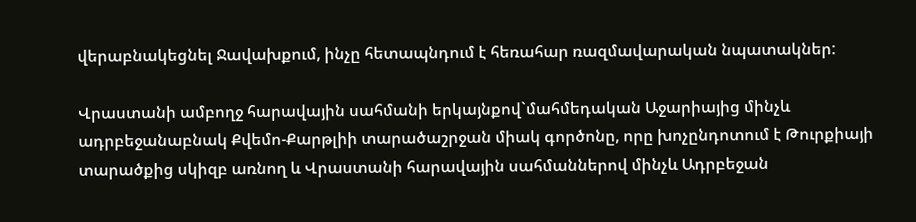վերաբնակեցնել Ջավախքում, ինչը հետապնդում է հեռահար ռազմավարական նպատակներ:

Վրաստանի ամբողջ հարավային սահմանի երկայնքով`մահմեդական Աջարիայից մինչև ադրբեջանաբնակ Քվեմո-Քարթլիի տարածաշրջան միակ գործոնը, որը խոչընդոտում է Թուրքիայի տարածքից սկիզբ առնող և Վրաստանի հարավային սահմաններով մինչև Ադրբեջան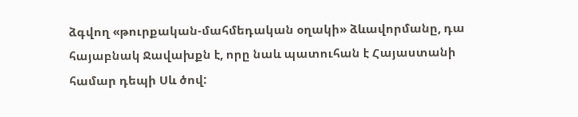ձգվող «թուրքական-մահմեդական օղակի» ձևավորմանը, դա հայաբնակ Ջավախքն է, որը նաև պատուհան է Հայաստանի համար դեպի Սև ծով: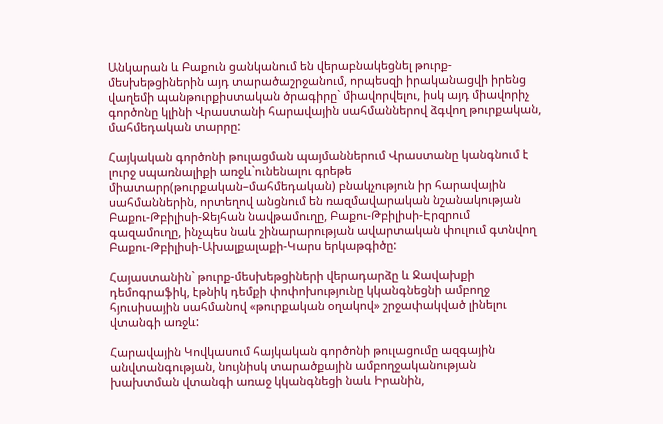Անկարան և Բաքուն ցանկանում են վերաբնակեցնել թուրք-մեսխեթցիներին այդ տարածաշրջանում, որպեսզի իրականացվի իրենց վաղեմի պանթուրքիստական ծրագիրը` միավորվելու, իսկ այդ միավորիչ գործոնը կլինի Վրաստանի հարավային սահմաններով ձգվող թուրքական, մահմեդական տարրը:

Հայկական գործոնի թուլացման պայմաններում Վրաստանը կանգնում է լուրջ սպառնալիքի առջև`ունենալու գրեթե միատարր(թուրքական–մահմեդական) բնակչություն իր հարավային սահմաններին, որտեղով անցնում են ռազմավարական նշանակության Բաքու-Թբիլիսի-Ջեյհան նավթամուղը, Բաքու-Թբիլիսի-Էրզրում գազամուղը, ինչպես նաև շինարարության ավարտական փուլում գտնվող Բաքու-Թբիլիսի-Ախալքալաքի-Կարս երկաթգիծը:

Հայաստանին` թուրք-մեսխեթցիների վերադարձը և Ջավախքի դեմոգրաֆիկ, էթնիկ դեմքի փոփոխությունը կկանգնեցնի ամբողջ հյուսիսային սահմանով «թուրքական օղակով» շրջափակված լինելու վտանգի առջև:

Հարավային Կովկասում հայկական գործոնի թուլացումը ազգային անվտանգության, նույնիսկ տարածքային ամբողջականության խախտման վտանգի առաջ կկանգնեցի նաև Իրանին,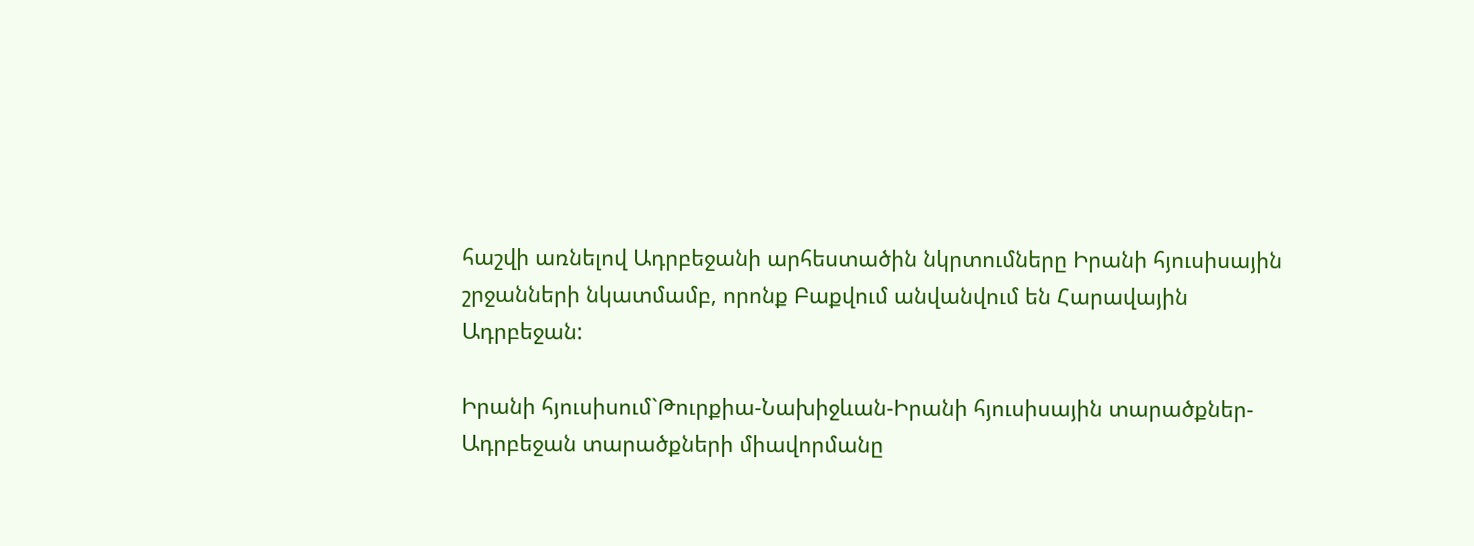հաշվի առնելով Ադրբեջանի արհեստածին նկրտումները Իրանի հյուսիսային շրջանների նկատմամբ, որոնք Բաքվում անվանվում են Հարավային Ադրբեջան:

Իրանի հյուսիսում`Թուրքիա-Նախիջևան-Իրանի հյուսիսային տարածքներ-Ադրբեջան տարածքների միավորմանը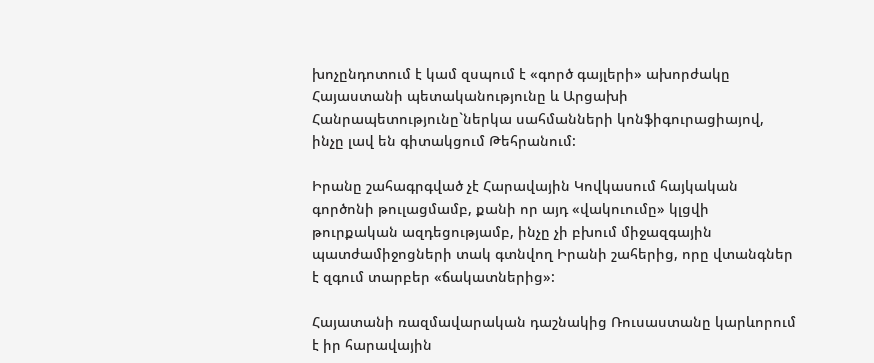խոչընդոտում է կամ զսպում է «գործ գայլերի» ախորժակը Հայաստանի պետականությունը և Արցախի Հանրապետությունը`ներկա սահմանների կոնֆիգուրացիայով, ինչը լավ են գիտակցում Թեհրանում:

Իրանը շահագրգված չէ Հարավային Կովկասում հայկական գործոնի թուլացմամբ, քանի որ այդ «վակուումը» կլցվի թուրքական ազդեցությամբ, ինչը չի բխում միջազգային պատժամիջոցների տակ գտնվող Իրանի շահերից, որը վտանգներ է զգում տարբեր «ճակատներից»:

Հայատանի ռազմավարական դաշնակից Ռուսաստանը կարևորում է իր հարավային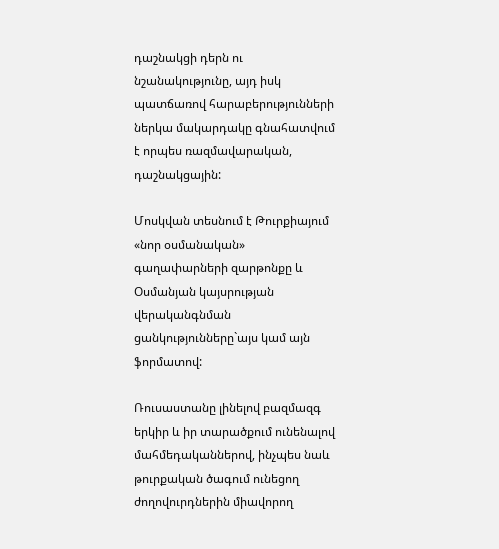դաշնակցի դերն ու  նշանակությունը, այդ իսկ պատճառով հարաբերությունների ներկա մակարդակը գնահատվում է որպես ռազմավարական, դաշնակցային:

Մոսկվան տեսնում է Թուրքիայում «նոր օսմանական» գաղափարների զարթոնքը և Օսմանյան կայսրության վերականգնման ցանկությունները`այս կամ այն ֆորմատով:

Ռուսաստանը լինելով բազմազգ երկիր և իր տարածքում ունենալով մահմեդականներով, ինչպես նաև թուրքական ծագում ունեցող ժողովուրդներին միավորող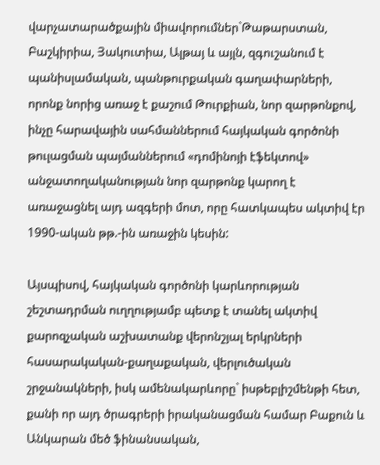վարչատարածքային միավորումներ`Թաթարստան, Բաշկիրիա, Յակուտիա, Ալթայ և այլն, զգուշանում է պանիսլամական, պանթուրքական գաղափարների, որոնք նորից առաջ է քաշում Թուրքիան, նոր զարթոնքով, ինչը հարավային սահմաններում հայկական գործոնի թուլացման պայմաններում «դոմինոյի էֆեկտով» անջատողականության նոր զարթոնք կարող է առաջացնել այդ ազգերի մոտ, որը հատկապես ակտիվ էր 1990-ական թթ.-ին առաջին կեսին:

Այսպիսով, հայկական գործոնի կարևորության շեշտադրման ուղղությամբ պետք է տանել ակտիվ քարոզչական աշխատանք վերոնշյալ երկրների հասարակական-քաղաքական, վերլուծական շրջանակների, իսկ ամենակարևորը` իսթեբլիշմենթի հետ, քանի որ այդ ծրագրերի իրականացման համար Բաքուն և Անկարան մեծ ֆինանսական,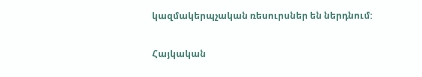կազմակերպչական ռեսուրսներ են ներդնում:

Հայկական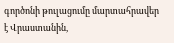գործոնի թուլացումը մարտահրավեր է Վրաստանին,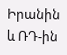Իրանին և ՌԴ-ին